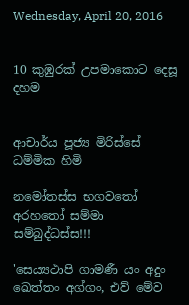Wednesday, April 20, 2016


10 කුඹුරක්‌ උපමාකොට දෙසූ දහම


ආචාර්ය පූජ්‍ය මිරිස්‌සේ ධම්මික හිමි

නමෝතස්‌ස භගවතෝ අරහතෝ සම්මා සම්බුද්ධස්‌ස!!!

'සෙය්‍යථාපි ගාමණී යං අදුං ඛෙත්තං අග්ගං, එව් මේව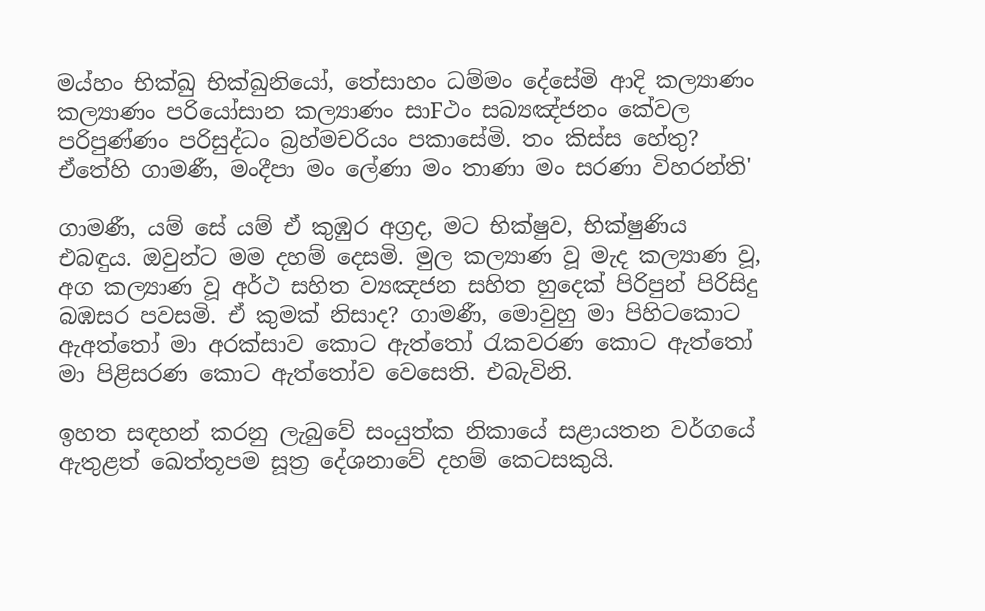මය්හං භික්‌ඛු භික්‌ඛුනියෝ, තේසාහං ධම්මං දේසේමි ආදි කල්‍යාණං කල්‍යාණං පරියෝසාන කල්‍යාණං සාFථං සබ්‍යඤ්ජනං කේවල පරිපුණ්‌ණං පරිසුද්ධං බ්‍රහ්මචරියං පකාසේමි. තං කිස්‌ස හේතු? ඒතේහි ගාමණී, මංදීපා මං ලේණා මං තාණා මං සරණා විහරන්ති'

ගාමණී, යම් සේ යම් ඒ කුඹුර අග්‍රද, මට භික්‌ෂුව, භික්‌ෂුණිය එබඳුය. ඔවුන්ට මම දහම් දෙසමි. මුල කල්‍යාණ වූ මැද කල්‍යාණ වූ, අග කල්‍යාණ වූ අර්ථ සහිත ව්‍යඤජන සහිත හුදෙක්‌ පිරිපුන් පිරිසිදු බඹසර පවසමි. ඒ කුමක්‌ නිසාද? ගාමණී, මොවුහු මා පිහිටකොට ඇඅත්තෝ මා අරක්‌සාව කොට ඇත්තෝ රැකවරණ කොට ඇත්තෝ මා පිළිසරණ කොට ඇත්තෝව වෙසෙති. එබැවිනි.

ඉහත සඳහන් කරනු ලැබුවේ සංයුත්ක නිකායේ සළායතන වර්ගයේ ඇතුළත් ඛෙත්තූපම සූත්‍ර දේශනාවේ දහම් කෙටසකුයි.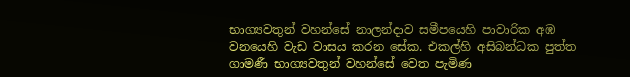භාග්‍යවතුන් වහන්සේ නාලන්දාව සමීපයෙහි පාවාරික අඹ වනයෙහි වැඩ වාසය කරන සේක. එකල්හි අසිබන්ධක පුත්ත ගාමණී භාග්‍යවතුන් වහන්සේ වෙත පැමිණ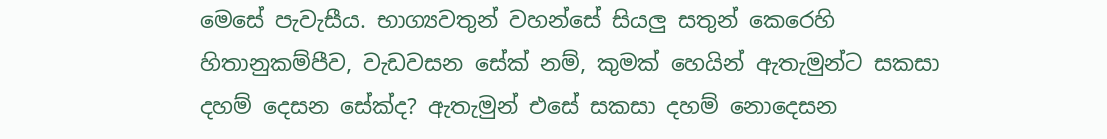මෙසේ පැවැසීය. භාග්‍යවතුන් වහන්සේ සියලු සතුන් කෙරෙහි හිතානුකම්පීව, වැඩවසන සේක්‌ නම්, කුමක්‌ හෙයින් ඇතැමුන්ට සකසා දහම් දෙසන සේක්‌ද? ඇතැමුන් එසේ සකසා දහම් නොදෙසන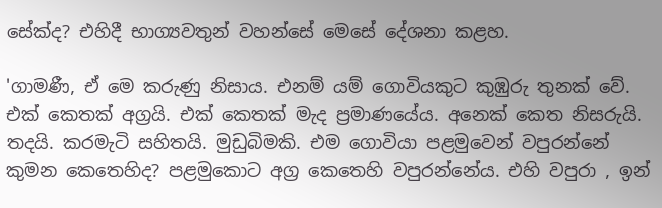සේක්‌ද? එහිදී භාග්‍යවතුන් වහන්සේ මෙසේ දේශනා කළහ.

'ගාමණී, ඒ මෙ කරුණු නිසාය. එනම් යම් ගොවියකුට කුඹුරු තුනක්‌ වේ. එක්‌ කෙතක්‌ අග්‍රයි. එක්‌ කෙතක්‌ මැද ප්‍රමාණයේය. අනෙක්‌ කෙත නිසරුයි. තදයි. කරමැටි සහිතයි. මුඩුබිමකි. එම ගොවියා පළමුවෙන් වපුරන්නේ කුමන කෙතෙහිද? පළමුකොට අග්‍ර කෙතෙහි වපුරන්නේය. එහි වපුරා , ඉන්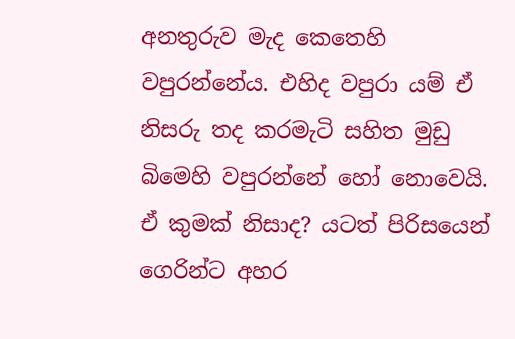අනතුරුව මැද කෙතෙහි වපුරන්නේය. එහිද වපුරා යම් ඒ නිසරු තද කරමැටි සහිත මුඩු බිමෙහි වපුරන්නේ හෝ නොවෙයි. ඒ කුමක්‌ නිසාද? යටත් පිරිසයෙන් ගෙරින්ට අහර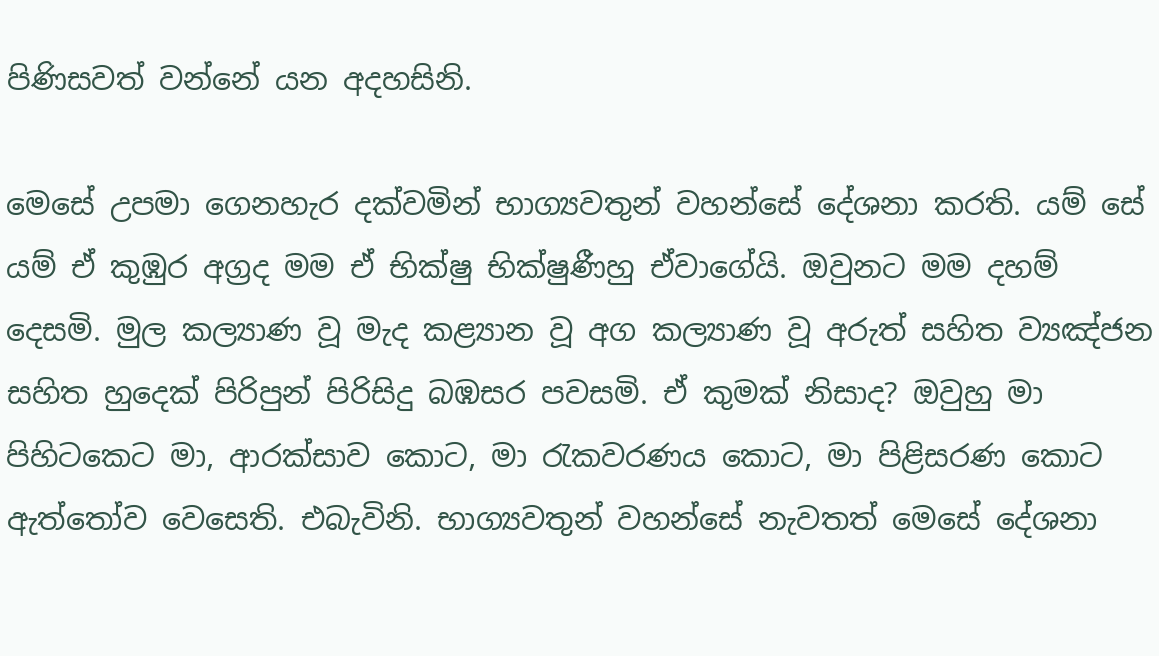පිණිසවත් වන්නේ යන අදහසිනි.

මෙසේ උපමා ගෙනහැර දක්‌වමින් භාග්‍යවතුන් වහන්සේ දේශනා කරති. යම් සේ යම් ඒ කුඹුර අග්‍රද මම ඒ භික්‌ෂු භික්‌ෂුණීහු ඒවාගේයි. ඔවුනට මම දහම් දෙසමි. මුල කල්‍යාණ වූ මැද කළ්‍යාන වූ අග කල්‍යාණ වූ අරුත් සහිත ව්‍යඤ්ජන සහිත හුදෙක්‌ පිරිපුන් පිරිසිදු බඹසර පවසමි. ඒ කුමක්‌ නිසාද? ඔවුහු මා පිහිටකෙට මා, ආරක්‌සාව කොට, මා රැකවරණය කොට, මා පිළිසරණ කොට ඇත්තෝව වෙසෙති. එබැවිනි. භාග්‍යවතුන් වහන්සේ නැවතත් මෙසේ දේශනා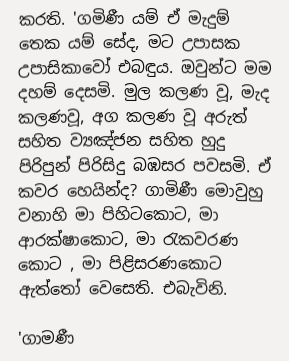කරති. 'ගමිණී යම් ඒ මැදුම් තෙක යම් සේද, මට උපාසක උපාසිකාවෝ එබඳුය. ඔවුන්ට මම දහම් දෙසමි. මුල කලණ වූ, මැද කලණවූ, අග කලණ වූ අරුත් සහිත ව්‍යඤ්ජන සහිත හුදු පිරිපුන් පිරිසිදු බඹසර පවසමි. ඒ කවර හෙයින්ද? ගාමිණී මොවුහු වනාහි මා පිහිටකොට, මා ආරක්‌ෂාකොට, මා රැකවරණ කොට , මා පිළිසරණකොට ඇත්තෝ වෙසෙති. එබැවිනි.

'ගාමණී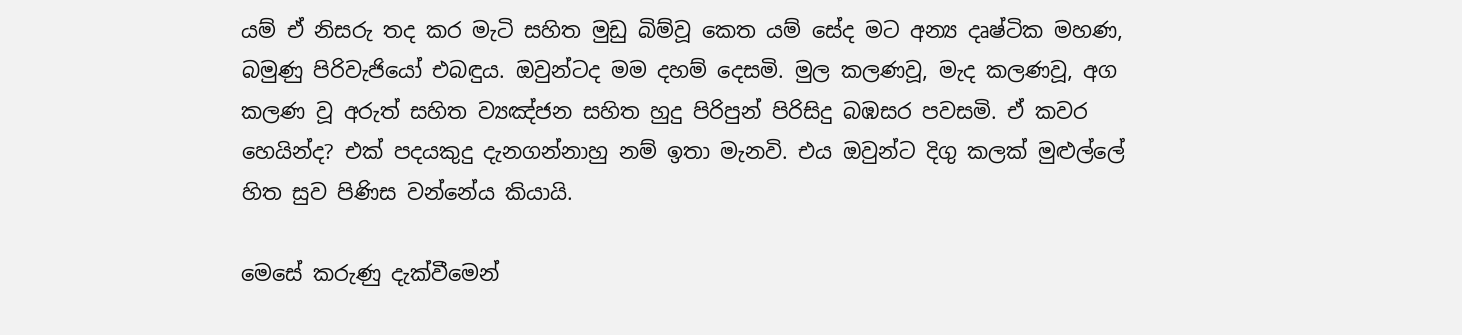යම් ඒ නිසරු තද කර මැටි සහිත මුඩු බිම්වූ කෙත යම් සේද මට අන්‍ය දෘෂ්ටික මහණ, බමුණු පිරිවැජියෝ එබඳුය. ඔවුන්ටද මම දහම් දෙසමි. මුල කලණවූ, මැද කලණවූ, අග කලණ වූ අරුත් සහිත ව්‍යඤ්ජන සහිත හුදු පිරිපුන් පිරිසිදු බඹසර පවසමි. ඒ කවර හෙයින්ද? එක්‌ පදයකුදු දැනගන්නාහු නම් ඉතා මැනවි. එය ඔවුන්ට දිගු කලක්‌ මුළුල්ලේ හිත සුව පිණිස වන්නේය කියායි.

මෙසේ කරුණු දැක්‌වීමෙන්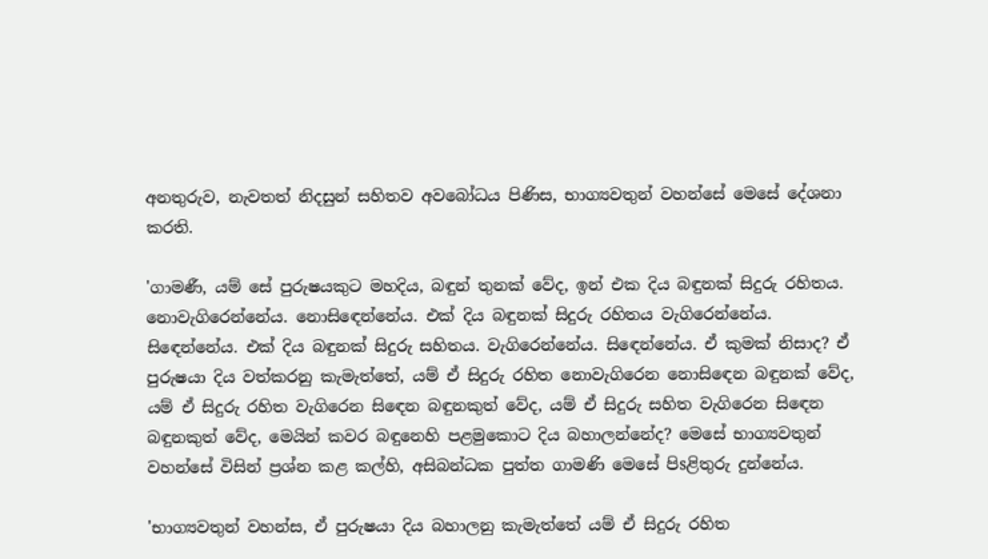අනතුරුව, නැවතත් නිදසුන් සහිතව අවබෝධය පිණිස, භාග්‍යවතුන් වහන්සේ මෙසේ දේශනා කරති.

'ගාමණී, යම් සේ පුරුෂයකුට මහදිය, බඳුන් තුනක්‌ වේද, ඉන් එක දිය බඳුනක්‌ සිදුරු රහිතය. නොවැගිරෙන්නේය. නොසිඳෙන්නේය. එක්‌ දිය බඳුනක්‌ සිදුරු රහිතය වැගිරෙන්නේය. සිඳෙන්නේය. එක්‌ දිය බඳුනක්‌ සිදුරු සහිතය. වැගිරෙන්නේය. සිඳෙන්නේය. ඒ කුමක්‌ නිසාද? ඒ පුරුෂයා දිය වත්කරනු කැමැත්තේ, යම් ඒ සිදුරු රහිත නොවැගිරෙන නොසිඳෙන බඳුනක්‌ වේද, යම් ඒ සිදුරු රහිත වැගිරෙන සිඳෙන බඳුනකුත් වේද, යම් ඒ සිදුරු සහිත වැගිරෙන සිඳෙන බඳුනකුත් වේද, මෙයින් කවර බඳුනෙහි පළමුකොට දිය බහාලන්නේද? මෙසේ භාග්‍යවතුන් වහන්සේ විසින් ප්‍රශ්න කළ කල්හි, අසිබන්ධක පුත්ත ගාමණි මෙසේ පිsළිතුරු දුන්නේය.

'භාග්‍යවතුන් වහන්ස, ඒ පුරුෂයා දිය බහාලනු කැමැත්තේ යම් ඒ සිදුරු රහිත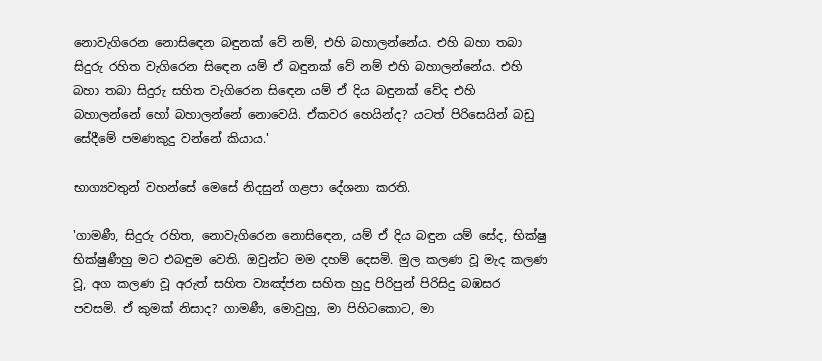නොවැගිරෙන නොසිඳෙන බඳුනක්‌ වේ නම්, එහි බහාලන්නේය. එහි බහා තබා සිදුරු රහිත වැගිරෙන සිඳෙන යම් ඒ බඳුනක්‌ වේ නම් එහි බහාලන්නේය. එහි බහා තබා සිදුරු සහිත වැගිරෙන සිඳෙන යම් ඒ දිය බඳුනක්‌ වේද එහි බහාලන්නේ හෝ බහාලන්නේ නොවෙයි. ඒකවර හෙයින්ද? යටත් පිරිසෙයින් බඩු සේදීමේ පමණකුදු වන්නේ කියාය.'

භාග්‍යවතුන් වහන්සේ මෙසේ නිදසුන් ගළපා දේශනා කරති.

'ගාමණී, සිදුරු රහිත, නොවැගිරෙන නොසිඳෙන, යම් ඒ දිය බඳුන යම් සේද, භික්‌ෂු භික්‌ෂුණීහු මට එබඳුම වෙති. ඔවුන්ට මම දහම් දෙසමි. මුල කලණ වූ මැද කලණ වූ, අග කලණ වූ අරුත් සහිත ව්‍යඤ්ජන සහිත හුදු පිරිපුන් පිරිසිදු බඹසර පවසමි. ඒ කුමක්‌ නිසාද? ගාමණී, මොවුහු, මා පිහිටකොට, මා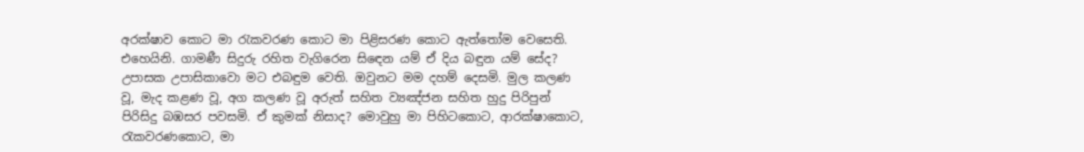අරක්‌ෂාව කොට මා රැකවරණ කොට මා පිළිසරණ කොට ඇත්තෝම වෙසෙති. එහෙයිනි. ගාමණී සිදුරු රහිත වැගිරෙන සිඳෙන යම් ඒ දිය බඳුන යම් සේද? උපාසක උපාසිකාවො මට එබඳුම වෙති. ඔවුනට මම දහම් දෙසමි. මුල කලණ වූ, මැද කළණ වූ, අග කලණ වූ අරුත් සහිත ව්‍යඤ්ජන සහිත හුදු පිරිපුන් පිරිසිදු බඹසර පවසමි. ඒ කුමක්‌ නිසාද? මොවුහු මා පිහිටකොට, ආරක්‌ෂාකොට, රැකවරණකොට, මා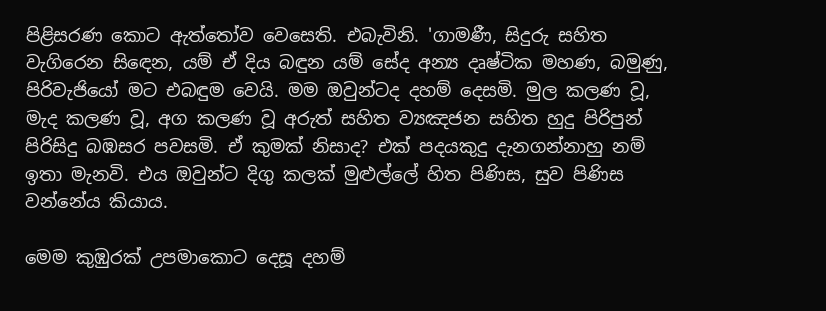පිළිසරණ කොට ඇත්තෝව වෙසෙති. එබැවිනි. 'ගාමණී, සිදුරු සහිත වැගිරෙන සිඳෙන, යම් ඒ දිය බඳුන යම් සේද අන්‍ය දෘෂ්ටික මහණ, බමුණු, පිරිවැජියෝ මට එබඳුම වෙයි. මම ඔවුන්ටද දහම් දෙසමි. මුල කලණ වූ, මැද කලණ වූ, අග කලණ වූ අරුත් සහිත ව්‍යඤජන සහිත හුදු පිරිපුන් පිරිසිදු බඹසර පවසමි. ඒ කුමක්‌ නිසාද? එක්‌ පදයකුදු දැනගන්නාහු නම් ඉතා මැනවි. එය ඔවුන්ට දිගු කලක්‌ මුළුල්ලේ හිත පිණිස, සුව පිණිස වන්නේය කියාය.

මෙම කුඹුරක්‌ උපමාකොට දෙසූ දහම්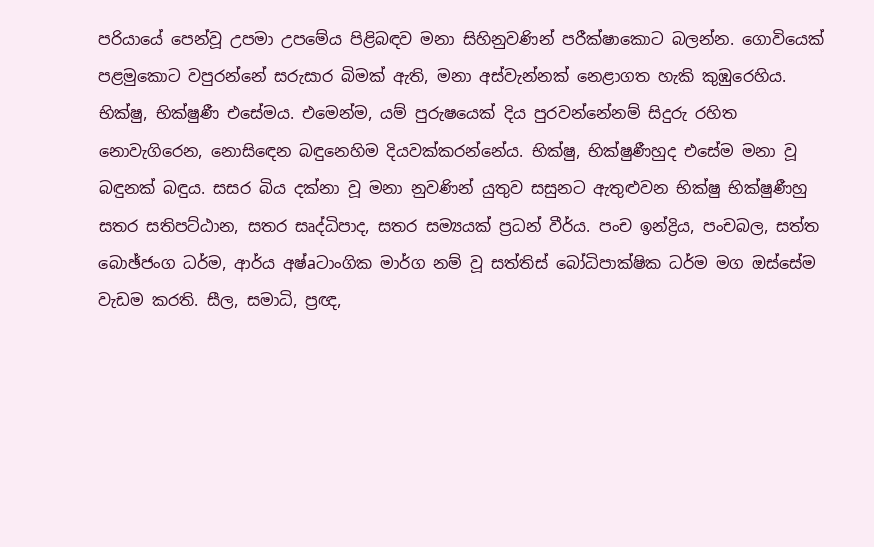පරියායේ පෙන්වූ උපමා උපමේය පිළිබඳව මනා සිහිනුවණින් පරීක්‌ෂාකොට බලන්න. ගොවියෙක්‌ පළමුකොට වපුරන්නේ සරුසාර බිමක්‌ ඇති, මනා අස්‌වැන්නක්‌ නෙළාගත හැකි කුඹුරෙහිය. භික්‌ෂු, භික්‌ෂුණී එසේමය. එමෙන්ම, යම් පුරුෂයෙක්‌ දිය පුරවන්නේනම් සිදුරු රහිත නොවැගිරෙන, නොසිඳෙන බඳුනෙහිම දියවක්‌කරන්නේය. භික්‌ෂු, භික්‌ෂුණීහුද එසේම මනා වූ බඳුනක්‌ බඳුය. සසර බිය දක්‌නා වූ මනා නුවණින් යුතුව සසුනට ඇතුළුවන භික්‌ෂු භික්‌ෂුණීහු සතර සතිපට්‌ඨාන, සතර සෘද්ධිපාද, සතර සම්‍යයක්‌ ප්‍රධන් වීර්ය. පංච ඉන්ද්‍රිය, පංචබල, සත්ත බොඡ්ජංග ධර්ම, ආර්ය අෂ්aටාංගික මාර්ග නම් වූ සත්තිස්‌ බෝධිපාක්‌ෂික ධර්ම මග ඔස්‌සේම වැඩම කරති. සීල, සමාධි, ප්‍රඥ,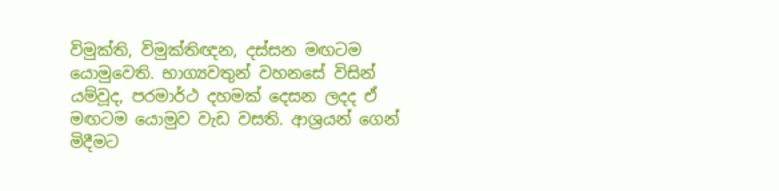විමුක්‌ති, විමුක්‌තිඥන, දස්‌සන මඟටම යොමුවෙති. භාග්‍යවතුන් වහනසේ විසින් යම්වූද, පරමාර්ථ දහමක්‌ දෙසන ලදද ඒ මඟටම යොමුව වැඩ වසති. ආශ්‍රයන් ගෙන් මිදීමට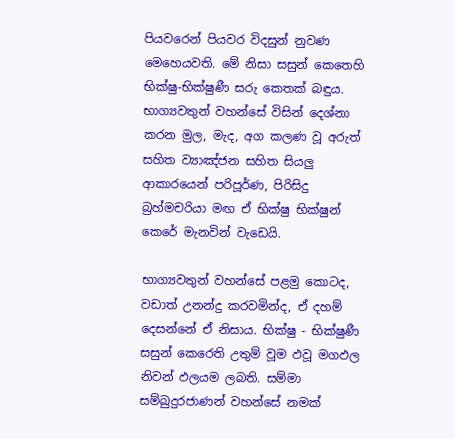පියවරෙන් පියවර විදසුන් නුවණ මෙහෙයවති. මේ නිසා සසුන් කෙතෙහි භික්‌ෂු-භික්‌ෂුණී සරු කෙතක්‌ බඳුය. භාග්‍යවතුන් වහන්සේ විසින් දෙශ්නා කරන මුල, මැද, අග කලණ වූ අරුත් සහිත ව්‍යාඤ්ජන සහිත සියලු ආකාරයෙන් පරිපූර්ණ, පිරිසිදු බ්‍රහ්මචරියා මඟ ඒ භික්‌ෂු භික්‌ෂුන් කෙරේ මැනවින් වැඩෙයි.

භාග්‍යවතුන් වහන්සේ පළමු කොටද, වඩාත් උනන්දු කරවමින්ද, ඒ දහම් දෙසන්නේ ඒ නිසාය. භික්‌ෂු - භික්‌ෂුණී සසුන් කෙරෙති උතුම් වූම ඵවූ මගඵල නිවන් ඵලයම ලබති. සම්මා සම්බුදුරජාණන් වහන්සේ නමක්‌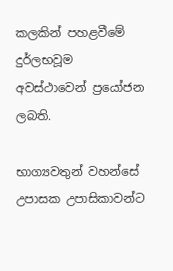කලකින් පහළවීමේ දුර්ලභවූම අවස්‌ථාවෙන් ප්‍රයෝජන ලබති.

භාග්‍යවතුන් වහන්සේ උපාසක උපාසිකාවන්ට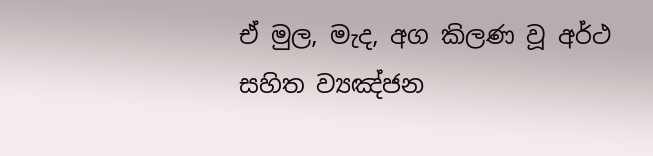ඒ මුල, මැද, අග කිලණ වූ අර්ථ සහිත ව්‍යඤ්ජන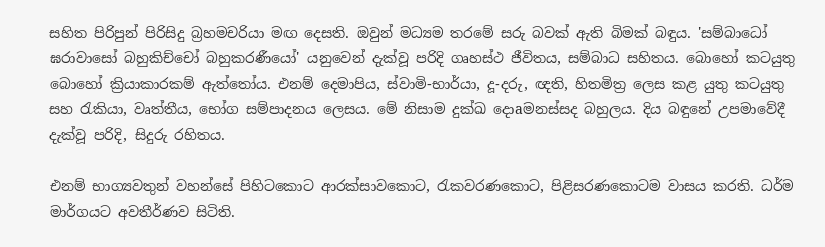සහිත පිරිපුන් පිරිසිදු බ්‍රහමචරියා මඟ දෙසති. ඔවුන් මධ්‍යම තරමේ සරු බවක්‌ ඇති බිමක්‌ බඳුය. 'සම්බාධෝ ඝරාවාසෝ බහුකිච්චෝ බහුකරණීයෝ' යනුවෙන් දැක්‌වූ පරිදි ගෘහස්‌ථ ජීවිතය, සම්බාධ සහිතය. බොහෝ කටයුතු බොහෝ ක්‍රියාකාරකම් ඇත්තෝය. එනම් දෙමාපිය, ස්‌වාමි-භාර්යා, දූ-දරු, ඥති, හිතමිත්‍ර ලෙස කළ යුතු කටයුතු සහ රැකියා, වෘත්තීය, භෝග සම්පාදනය ලෙසය. මේ නිසාම දුක්‌ඛ දොaමනස්‌සද බහුලය. දිය බඳුනේ උපමාවේදී දැක්‌වූ පරිදි, සිදුරු රහිතය.

එනම් භාග්‍යවතුන් වහන්සේ පිහිටකොට ආරක්‌සාවකොට, රැකවරණකොට, පිළිසරණකොටම වාසය කරති. ධර්ම මාර්ගයට අවතීර්ණව සිටිති.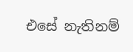එසේ නැතිනම්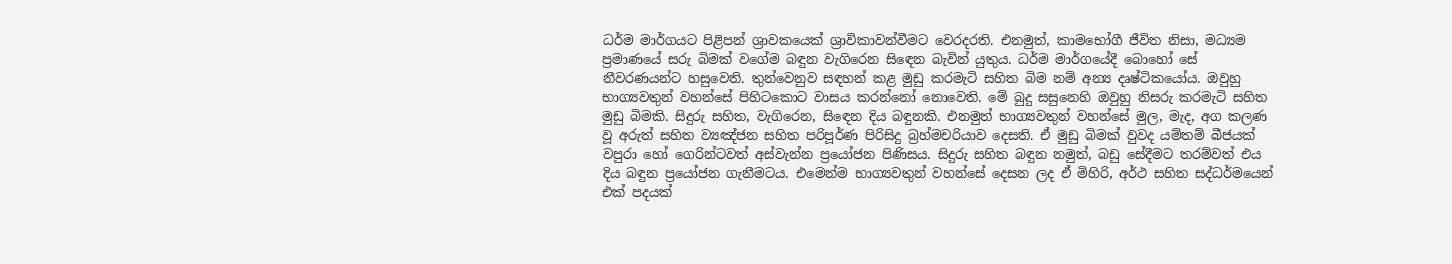ධර්ම මාර්ගයට පිළිපන් ශ්‍රාවකයෙක්‌ ශ්‍රාවිකාවන්වීමට වෙරදරති. එනමුත්, කාමභෝගී ජීවිත නිසා, මධ්‍යම ප්‍රමාණයේ සරු බිමක්‌ වගේම බඳුන වැගිරෙන සිඳෙන බැවින් යුතුය. ධර්ම මාර්ගයේදී බොහෝ සේ නීවරණයන්ට හසුවෙති. තුන්වෙනුව සඳහන් කළ මුඩු කරමැටි සහිත බිම නම් අන්‍ය දෘෂ්ටිකයෝය. ඔවුහු භාග්‍යවතුන් වහන්සේ පිහිටකොට වාසය කරන්නෝ නොවෙති. මේ බුදු සසුනෙහි ඔවුහු නිසරු කරමැටි සහිත මුඩු බිමකි. සිදුරු සහිත, වැගිරෙන, සිඳෙන දිය බඳුනකි. එනමුත් භාග්‍යවතුන් වහන්සේ මුල, මැද, අග කලණ වූ අරුත් සහිත ව්‍යඤ්ජන සහිත පරිපූර්ණ පිරිසිදු බ්‍රහ්මචරියාව දෙසති. ඒ මුඩු බිමක්‌ වුවද යම්තම් බීජයක්‌ වපුරා හෝ ගෙරින්ටවත් අස්‌වැන්න ප්‍රයෝජන පිණිසය. සිදුරු සහිත බඳුන නමුත්, බඩු සේදීමට තරම්වත් එය දිය බඳුන ප්‍රයෝජන ගැනීමටය. එමෙන්ම භාග්‍යවතුන් වහන්සේ දෙසන ලද ඒ මිහිරි, අර්ථ සහිත සද්ධර්මයෙන් එක්‌ පදයක්‌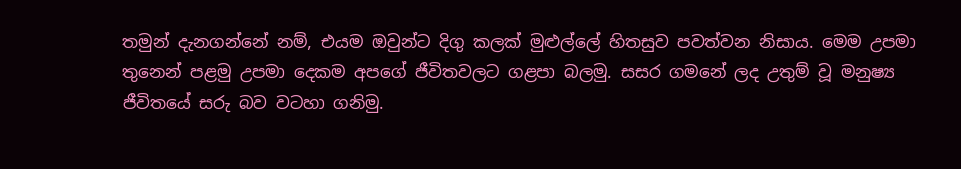තමුන් දැනගන්නේ නම්, එයම ඔවුන්ට දිගු කලක්‌ මුළුල්ලේ හිතසුව පවත්වන නිසාය. මෙම උපමා තුනෙන් පළමු උපමා දෙකම අපගේ ජීවිතවලට ගළපා බලමු. සසර ගමනේ ලද උතුම් වූ මනුෂ්‍ය ජීවිතයේ සරු බව වටහා ගනිමු.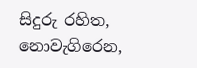සිදුරු රහිත, නොවැගිරෙන,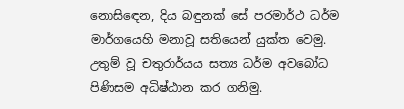නොසිඳෙන, දිය බඳුනක්‌ සේ පරමාර්ථ ධර්ම මාර්ගයෙහි මනාවූ සතියෙන් යුක්‌ත වෙමු. උතුම් වූ චතුරාර්යය සත්‍ය ධර්ම අවබෝධ පිණිසම අධිෂ්ඨාන කර ගනිමු.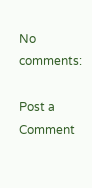No comments:

Post a Comment